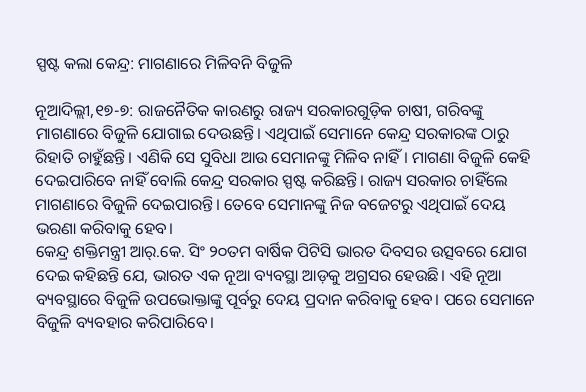ସ୍ପଷ୍ଟ କଲା କେନ୍ଦ୍ର: ମାଗଣାରେ ମିଳିବନି ବିଜୁଳି

ନୂଆଦିଲ୍ଲୀ,୧୭-୭: ରାଜନୈତିକ କାରଣରୁ ରାଜ୍ୟ ସରକାରଗୁଡ଼ିକ ଚାଷୀ, ଗରିବଙ୍କୁ ମାଗଣାରେ ବିଜୁଳି ଯୋଗାଇ ଦେଉଛନ୍ତି। ଏଥିପାଇଁ ସେମାନେ କେନ୍ଦ୍ର ସରକାରଙ୍କ ଠାରୁ ରିହାତି ଚାହୁଁଛନ୍ତି। ଏଣିକି ସେ ସୁବିଧା ଆଉ ସେମାନଙ୍କୁ ମିଳିବ ନାହିଁ। ମାଗଣା ବିଜୁଳି କେହି ଦେଇପାରିବେ ନାହିଁ ବୋଲି କେନ୍ଦ୍ର ସରକାର ସ୍ପଷ୍ଟ କରିଛନ୍ତି। ରାଜ୍ୟ ସରକାର ଚାହିଁଲେ ମାଗଣାରେ ବିଜୁଳି ଦେଇପାରନ୍ତି। ତେବେ ସେମାନଙ୍କୁ ନିଜ ବଜେଟରୁ ଏଥିପାଇଁ ଦେୟ ଭରଣା କରିବାକୁ ହେବ।
କେନ୍ଦ୍ର ଶକ୍ତିମନ୍ତ୍ରୀ ଆର୍‌.କେ. ସିଂ ୨୦ତମ ବାର୍ଷିକ ପିଟିସି ଭାରତ ଦିବସର ଉତ୍ସବରେ ଯୋଗ ଦେଇ କହିଛନ୍ତି ଯେ, ଭାରତ ଏକ ନୂଆ ବ୍ୟବସ୍ଥା ଆଡ଼କୁ ଅଗ୍ରସର ହେଉଛି। ଏହି ନୂଆ ବ୍ୟବସ୍ଥାରେ ବିଜୁଳି ଉପଭୋକ୍ତାଙ୍କୁ ପୂର୍ବରୁ ଦେୟ ପ୍ରଦାନ କରିବାକୁ ହେବ। ପରେ ସେମାନେ ବିଜୁଳି ବ୍ୟବହାର କରିପାରିବେ।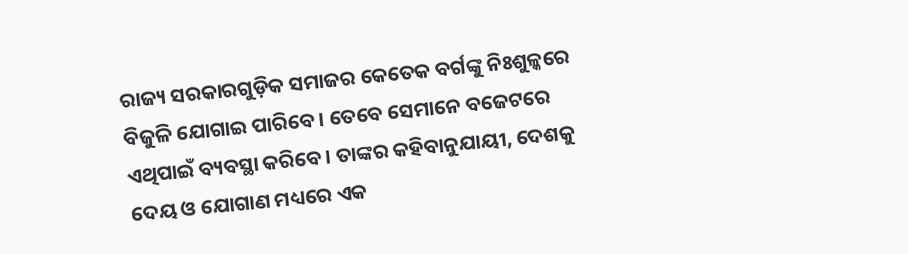ରାଜ୍ୟ ସରକାରଗୁଡ଼ିକ ସମାଜର କେତେକ ବର୍ଗଙ୍କୁ ନିଃଶୁଳ୍କରେ ବିଜୁଳି ଯୋଗାଇ ପାରିବେ। ତେବେ ସେମାନେ ବଜେଟରେ ଏଥିପାଇଁ ବ୍ୟବସ୍ଥା କରିବେ। ତାଙ୍କର କହିବାନୁଯାୟୀ, ଦେଶକୁ ଦେୟ ଓ ଯୋଗାଣ ମଧ୍ୟରେ ଏକ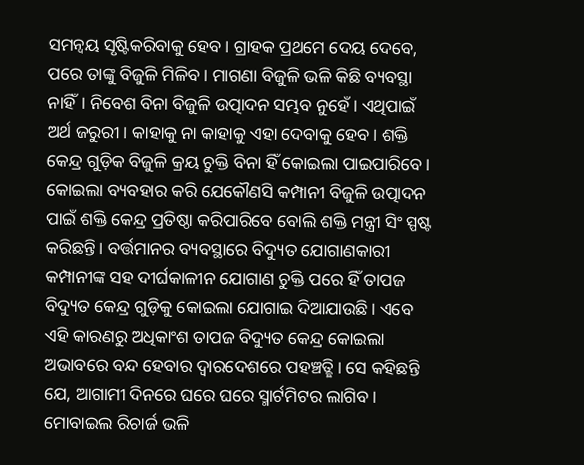ସମନ୍ବୟ ସୃଷ୍ଟିକରିବାକୁ ହେବ। ଗ୍ରାହକ ପ୍ରଥମେ ଦେୟ ଦେବେ, ପରେ ତାଙ୍କୁ ବିଜୁଳି ମିଳିବ। ମାଗଣା ବିଜୁଳି ଭଳି କିଛି ବ୍ୟବସ୍ଥା ନାହିଁ। ନିବେଶ ବିନା ବିଜୁଳି ଉତ୍ପାଦନ ସମ୍ଭବ ନୁହେଁ। ଏଥିପାଇଁ ଅର୍ଥ ଜରୁରୀ। କାହାକୁ ନା କାହାକୁ ଏହା ଦେବାକୁ ହେବ। ଶକ୍ତି କେନ୍ଦ୍ର ଗୁଡ଼ିକ ବିଜୁଳି କ୍ରୟ ଚୁକ୍ତି ବିନା ହିଁ କୋଇଲା ପାଇପାରିବେ। କୋଇଲା ବ୍ୟବହାର କରି ଯେକୌଣସି କମ୍ପାନୀ ବିଜୁଳି ଉତ୍ପାଦନ ପାଇଁ ଶକ୍ତି କେନ୍ଦ୍ର ପ୍ରତିଷ୍ଠା କରିପାରିବେ ବୋଲି ଶକ୍ତି ମନ୍ତ୍ରୀ ସିଂ ସ୍ପଷ୍ଟ କରିଛନ୍ତି। ବର୍ତ୍ତମାନର ବ୍ୟବସ୍ଥାରେ ବିଦ୍ୟୁତ ଯୋଗାଣକାରୀ କମ୍ପାନୀଙ୍କ ସହ ଦୀର୍ଘକାଳୀନ ଯୋଗାଣ ଚୁକ୍ତି ପରେ ହିଁ ତାପଜ ବିଦ୍ୟୁତ କେନ୍ଦ୍ର ଗୁଡ଼ିକୁ କୋଇଲା ଯୋଗାଇ ଦିଆଯାଉଛି। ଏବେ ଏହି କାରଣରୁ ଅଧିକାଂଶ ତାପଜ ବିଦ୍ୟୁତ କେନ୍ଦ୍ର କୋଇଲା ଅଭାବରେ ବନ୍ଦ ହେବାର ଦ୍ୱାରଦେଶରେ ପହଞ୍ଚତ୍ଛି। ସେ କହିଛନ୍ତି ଯେ, ଆଗାମୀ ଦିନରେ ଘରେ ଘରେ ସ୍ମାର୍ଟମିଟର ଲାଗିବ। ମୋବାଇଲ ରିଚାର୍ଜ ଭଳି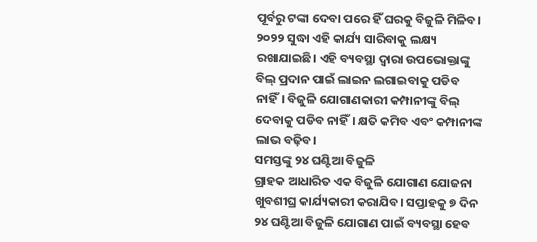ପୂର୍ବରୁ ଟଙ୍କା ଦେବା ପରେ ହିଁ ଘରକୁ ବିଜୁଳି ମିଳିବ। ୨୦୨୨ ସୁଦ୍ଧା ଏହି କାର୍ଯ୍ୟ ସାରିବାକୁ ଲକ୍ଷ୍ୟ ରଖାଯାଇଛି। ଏହି ବ୍ୟବସ୍ଥା ଦ୍ୱାରା ଉପଭୋକ୍ତାଙ୍କୁ ବିଲ୍‌ ପ୍ରଦାନ ପାଇଁ ଲାଇନ ଲଗାଇବାକୁ ପଡିବ ନାହିଁ। ବିଜୁଳି ଯୋଗାଣକାରୀ କମ୍ପାନୀଙ୍କୁ ବିଲ୍‌ ଦେବାକୁ ପଡିବ ନାହିଁ। କ୍ଷତି କମିବ ଏବଂ କମ୍ପାନୀଙ୍କ ଲାଭ ବଢ଼ିବ।
ସମସ୍ତଙ୍କୁ ୨୪ ଘଣ୍ଟିଆ ବିଜୁଳି
ଗ୍ରାହକ ଆଧାରିତ ଏକ ବିଜୁଳି ଯୋଗାଣ ଯୋଜନା ଖୁବଶୀଘ୍ର କାର୍ଯ୍ୟକାରୀ କରାଯିବ। ସପ୍ତାହକୁ ୭ ଦିନ ୨୪ ଘଣ୍ଟିଆ ବିଜୁଳି ଯୋଗାଣ ପାଇଁ ବ୍ୟବସ୍ଥା ହେବ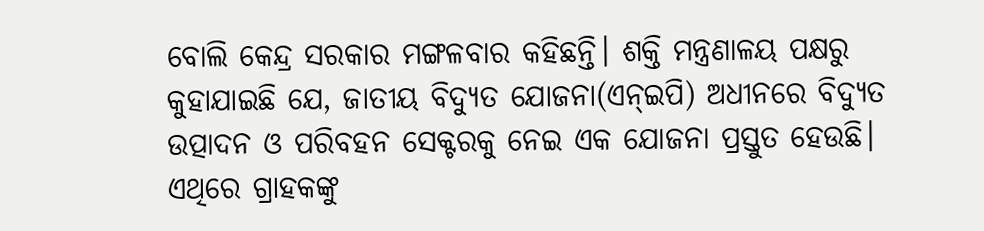ବୋଲି କେନ୍ଦ୍ର ସରକାର ମଙ୍ଗଳବାର କହିଛନ୍ତି। ଶକ୍ତି ମନ୍ତ୍ରଣାଳୟ ପକ୍ଷରୁ କୁହାଯାଇଛି ଯେ, ଜାତୀୟ ବିଦ୍ୟୁତ ଯୋଜନା(ଏନ୍‌ଇପି) ଅଧୀନରେ ବିଦ୍ୟୁତ ଉତ୍ପାଦନ ଓ ପରିବହନ ସେକ୍ଟରକୁ ନେଇ ଏକ ଯୋଜନା ପ୍ରସ୍ତୁତ ହେଉଛି। ଏଥିରେ ଗ୍ରାହକଙ୍କୁ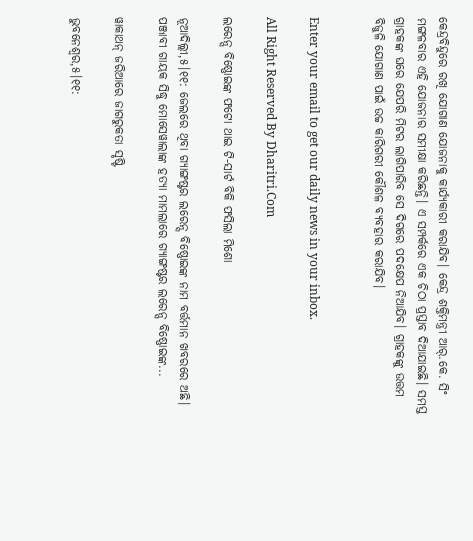କେନ୍ଦ୍ରବିନ୍ଦୁରେ ରଖି ଯୋଗାଣ ଯୋଜନାକୁ କାର୍ଯ୍ୟକାରୀ କରାଯିବ। କେନ୍ଦ୍ର ଶକ୍ତିମନ୍ତ୍ରୀ ଆର୍‌.କେ. ସିଂ ମଙ୍ଗଳବାର ଏହି ଯୋଜନାର ସମୀକ୍ଷା କରିଛନ୍ତି। ଏ ସମ୍ପର୍କରେ ଏକ ଚିଠା ପ୍ରସ୍ତାବ ଦିଆଯାଇଛି। ସମସ୍ତ ଗ୍ରାହକଙ୍କ ଘରେ ଯେପରି ମିଟର ଲାଗିପାରିବ ସେ ଦିଗରେ ପଦକ୍ଷେପ ନିଆଯିବ। ଗ୍ରାହକଙ୍କୁ ଉତ୍ତମ ବିଜୁଳି ଯୋଗାଣ ପାଇଁ ଉଚ୍ଚ କାରିଗରୀ କୌଶଳ ବ୍ୟବହାର କରାଯିବ।


Enter your email to get our daily news in your inbox.

All Right Reserved By Dharitri.Com

ଲରେନ୍ସ ବିଷ୍ଣୋଇଙ୍କ ଫଟୋ ଥାଇ ଟି-ସାର୍ଟ ବିକି ଫସିଲା ମିଶୋ

ନୂଆଦିଲ୍ଲୀ,୫।୧୧: ଜେଲରେ ଥିବା ଗ୍ୟାଙ୍ଗଷ୍ଟର ଲରେନ୍ସ ବିଷ୍ଣୋଇଙ୍କ ନାମ ବର୍ତ୍ତମାନ ଖବରରେ ଅଛି। ପଞ୍ଜାବୀ ଗାୟକ ସିଦ୍ଧୁ ମୋସେୱାଲାଙ୍କ ହତ୍ୟା ମାମଲାରେ ଗ୍ୟାଙ୍ଗଷ୍ଟର ଲରେନ୍ସ ବିଷ୍ଣୋଇଙ୍କ...

ୱାକାଥନ୍‌ ଜରିଆରେ ଜାଗରୁକତା ସୃଷ୍ଟି

ଭୁବନେଶ୍ୱର,୫।୧୧: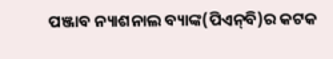ପଞ୍ଜାବ ନ୍ୟାଶନାଲ ବ୍ୟାଙ୍କ(ପିଏନ୍‌ବି)ର କଟକ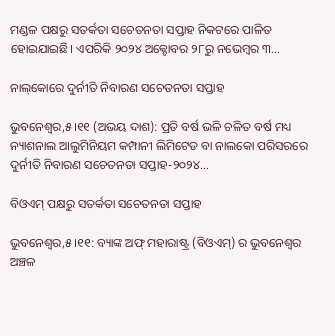ମଣ୍ଡଳ ପକ୍ଷରୁ ସତର୍କତା ସଚେତନତା ସପ୍ତାହ ନିକଟରେ ପାଳିତ ହୋଇଯାଇଛି। ଏପରିକି ୨୦୨୪ ଅକ୍ଟୋବର ୨୮ରୁ ନଭେମ୍ବର ୩...

ନାଲ୍‌କୋରେ ଦୁର୍ନୀତି ନିବାରଣ ସଚେତନତା ସପ୍ତାହ

ଭୁବନେଶ୍ୱର,୫।୧୧ (ଅଭୟ ଦାଶ): ପ୍ରତି ବର୍ଷ ଭଳି ଚଳିତ ବର୍ଷ ମଧ୍ୟ ନ୍ୟାଶନାଲ ଆଲୁମିନିୟମ କମ୍ପାନୀ ଲିମିଟେଡ ବା ନାଲକୋ ପରିସରରେ ଦୁର୍ନୀତି ନିବାରଣ ସଚେତନତା ସପ୍ତାହ-୨୦୨୪...

ବିଓଏମ୍‌ ପକ୍ଷରୁ ସତର୍କତା ସଚେତନତା ସପ୍ତାହ

ଭୁବନେଶ୍ୱର,୫।୧୧: ବ୍ୟାଙ୍କ ଅଫ୍‌ ମହାରାଷ୍ଟ୍ର (ବିଓଏମ୍‌) ର ଭୁବନେଶ୍ୱର ଅଞ୍ଚଳ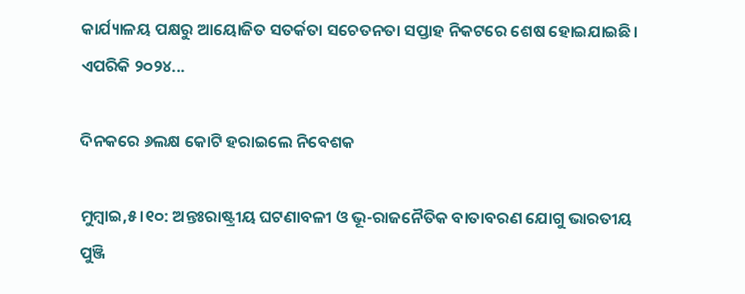କାର୍ଯ୍ୟାଳୟ ପକ୍ଷରୁ ଆୟୋଜିତ ସତର୍କତା ସଚେତନତା ସପ୍ତାହ ନିକଟରେ ଶେଷ ହୋଇଯାଇଛି। ଏପରିକି ୨୦୨୪...

ଦିନକରେ ୬ଲକ୍ଷ କୋଟି ହରାଇଲେ ନିବେଶକ

ମୁମ୍ବାଇ,୫।୧୦: ଅନ୍ତଃରାଷ୍ଟ୍ରୀୟ ଘଟଣାବଳୀ ଓ ଭୂ-ରାଜନୈତିକ ବାତାବରଣ ଯୋଗୁ ଭାରତୀୟ ପୁଞ୍ଜି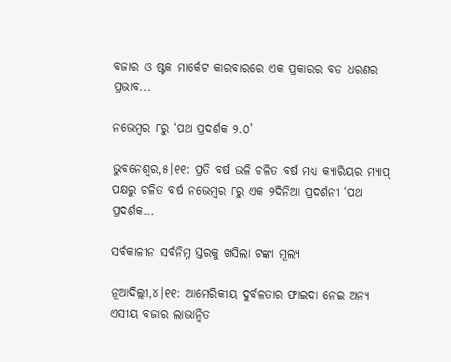ବଜାର ଓ ଷ୍ଟକ ମାର୍କେଟ କାରବାରରେ ଏକ ପ୍ରକାରର ବଡ ଧରଣର ପ୍ରଭାବ...

ନଭେମ୍ବର ୮ରୁ ‘ପଥ ପ୍ରଦର୍ଶକ ୨.୦’

ଭୁବନେଶ୍ୱର,୫।୧୧: ପ୍ରତି ବର୍ଷ ଭଳି ଚଳିତ ବର୍ଷ ମଧ୍ୟ କ୍ୟାରିୟର ମ୍ୟାପ୍‌ ପକ୍ଷରୁ ଚଳିତ ବର୍ଷ ନଭେମ୍ବର ୮ରୁ ଏକ ୨ଦିନିଆ ପ୍ରଦର୍ଶନୀ ‘ପଥ ପ୍ରଦର୍ଶକ...

ସର୍ବକାଳୀନ ସର୍ବନିମ୍ନ ସ୍ତରକୁ ଖସିଲା ଟଙ୍କା ମୂଲ୍ୟ

ନୂଆଦିଲ୍ଲୀ,୪।୧୧: ଆମେରିକୀୟ ଦୁର୍ବଳତାର ଫାଇଦା ନେଇ ଅନ୍ୟ ଏସୀୟ ବଜାର ଲାଭାନ୍ବିତ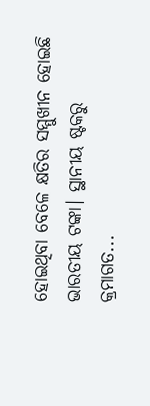ହୋଇଥିବା ବେଳେ କ୍ଷତିର ସମ୍ମୁଖୀନ ହୋଇଛି ଭାରତୀୟ ଟଙ୍କା। ସ୍ଥାନୀୟ ଷ୍ଟକରୁ କ୍ରମାଗତ...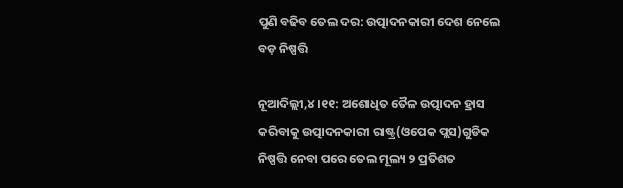ପୁଣି ବଢିବ ତେଲ ଦର: ଉତ୍ପାଦନକାରୀ ଦେଶ ନେଲେ ବଡ଼ ନିଷ୍ପତ୍ତି

ନୂଆଦିଲ୍ଲୀ,୪।୧୧: ଅଶୋଧିତ ତୈଳ ଉତ୍ପାଦନ ହ୍ରାସ କରିବାକୁ ଉତ୍ପାଦନକାରୀ ରାଷ୍ଟ୍ର(ଓପେକ ପ୍ଲସ)ଗୁଡିକ ନିଷ୍ପତ୍ତି ନେବା ପରେ ତେଲ ମୂଲ୍ୟ ୨ ପ୍ରତିଶତ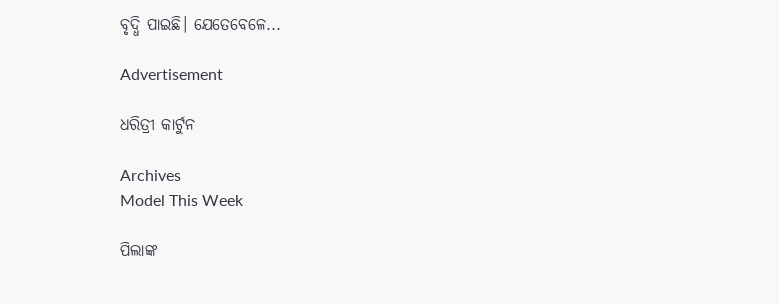ବୃଦ୍ଧି ପାଇଛି। ଯେତେବେଳେ...

Advertisement

ଧରିତ୍ରୀ କାର୍ଟୁନ

Archives
Model This Week

ପିଲାଙ୍କ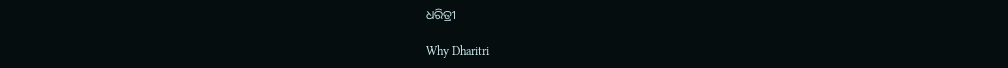ଧରିତ୍ରୀ

Why Dharitri